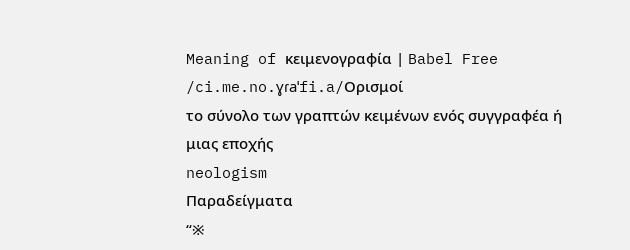Meaning of κειμενογραφία | Babel Free
/ci.me.no.ɣɾaˈfi.a/Ορισμοί
το σύνολο των γραπτών κειμένων ενός συγγραφέα ή μιας εποχής
neologism
Παραδείγματα
“※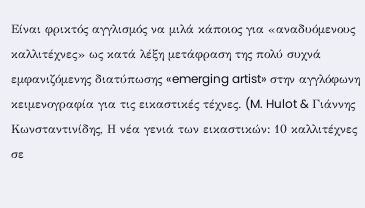Είναι φρικτός αγγλισμός να μιλά κάποιος για «αναδυόμενους καλλιτέχνες» ως κατά λέξη μετάφραση της πολύ συχνά εμφανιζόμενης διατύπωσης «emerging artist» στην αγγλόφωνη κειμενογραφία για τις εικαστικές τέχνες. (M. Hulot & Γιάννης Κωνσταντινίδης, Η νέα γενιά των εικαστικών: 10 καλλιτέχνες σε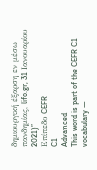δημιουργική έξαρση εν μέσω πανδημίας, lifo.gr, 31 Ιανουαρίου 2021)”
Επίπεδο CEFR
C1
Advanced
This word is part of the CEFR C1 vocabulary —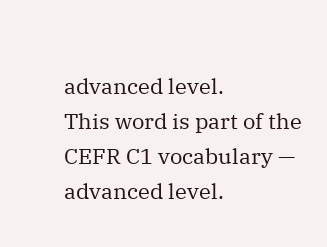advanced level.
This word is part of the CEFR C1 vocabulary — advanced level.